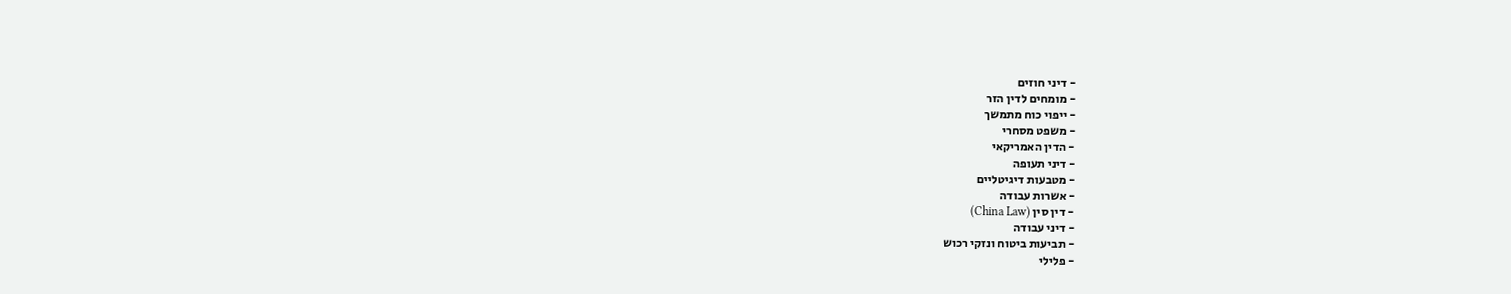- דיני חוזים
- מומחים לדין הזר
- ייפוי כוח מתמשך
- משפט מסחרי
- הדין האמריקאי
- דיני תעופה
- מטבעות דיגיטליים
- אשרות עבודה
- דין סין (China Law)
- דיני עבודה
- תביעות ביטוח ונזקי רכוש
- פלילי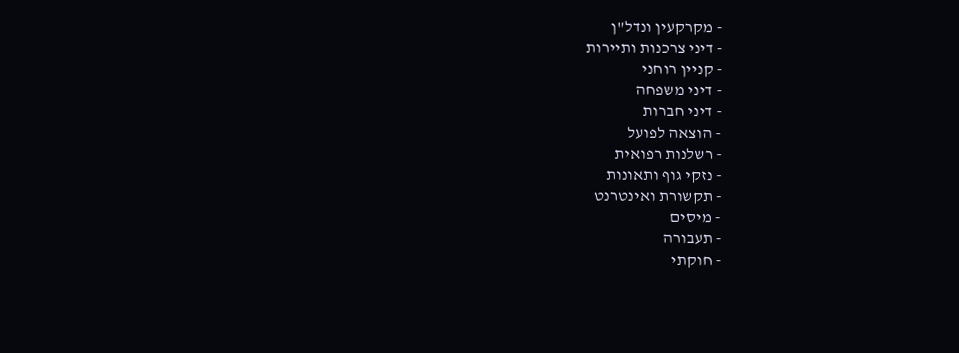- מקרקעין ונדל"ן
- דיני צרכנות ותיירות
- קניין רוחני
- דיני משפחה
- דיני חברות
- הוצאה לפועל
- רשלנות רפואית
- נזקי גוף ותאונות
- תקשורת ואינטרנט
- מיסים
- תעבורה
- חוקתי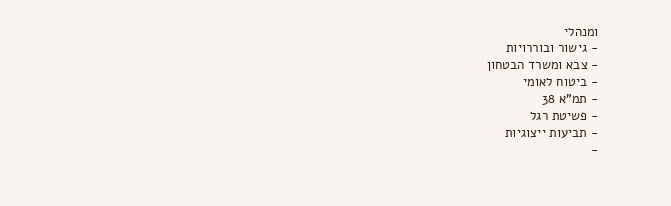ומנהלי
- גישור ובוררויות
- צבא ומשרד הבטחון
- ביטוח לאומי
- תמ"א 38
- פשיטת רגל
- תביעות ייצוגיות
-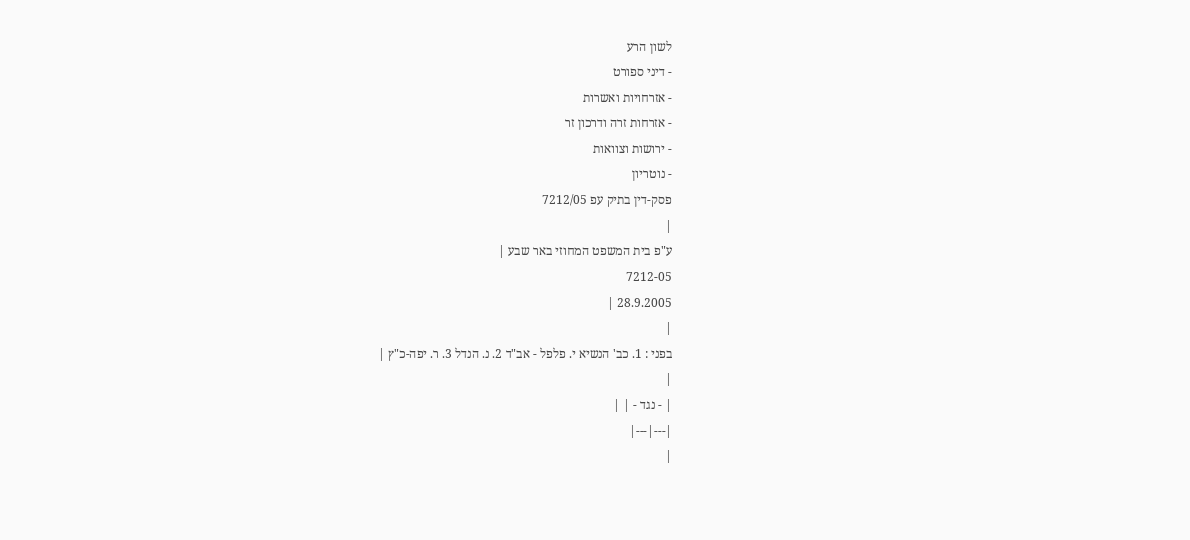לשון הרע
- דיני ספורט
- אזרחויות ואשרות
- אזרחות זרה ודרכון זר
- ירושות וצוואות
- נוטריון
פסק-דין בתיק עפ 7212/05
|
ע"פ בית המשפט המחוזי באר שבע |
7212-05
28.9.2005 |
|
בפני : 1. כב' הנשיא י. פלפל - אב"ד 2. נ. הנדל 3. ר. יפה-כ"ץ |
|
| - נגד - | |
|---|---|
|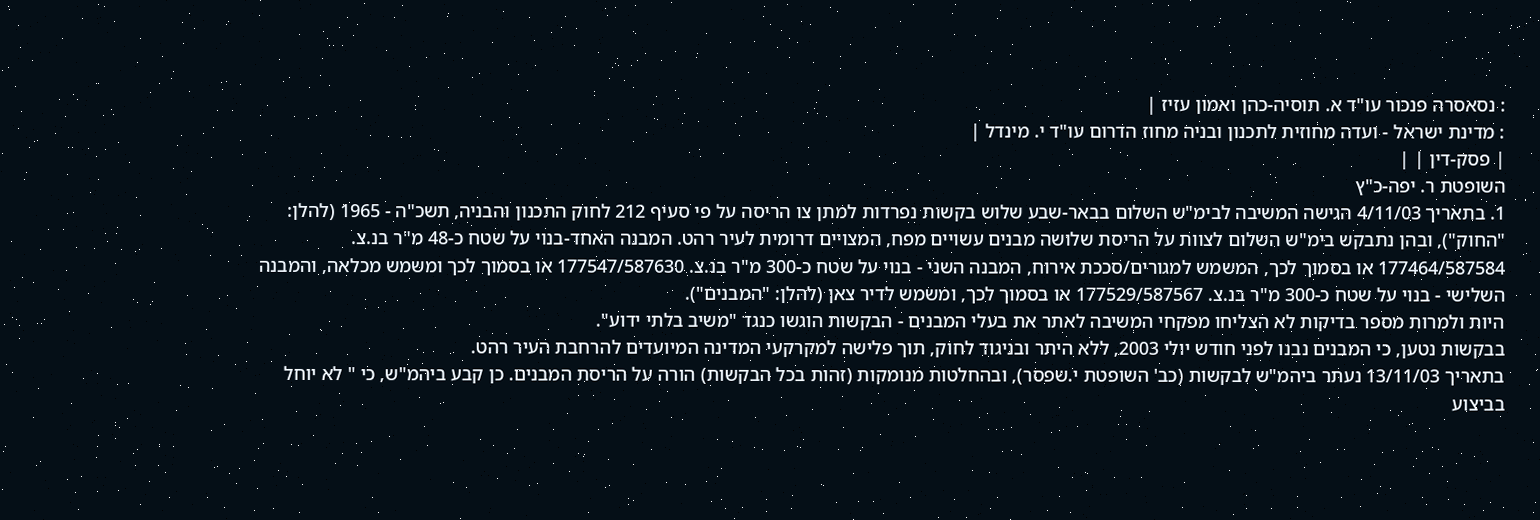: נסאסרה פנכור עו"ד א. תוסיה-כהן ואמון עזיז |
: מדינת ישראל - ועדה מחוזית לתכנון ובניה מחוז הדרום עו"ד י. מינדל |
| פסק-דין | |
השופטת ר. יפה-כ"ץ
1. בתאריך 4/11/03 הגישה המשיבה לבימ"ש השלום בבאר-שבע שלוש בקשות נפרדות למתן צו הריסה על פי סעיף 212 לחוק התכנון והבניה, תשכ"ה - 1965 (להלן: "החוק"), ובהן נתבקש בימ"ש השלום לצוות על הריסת שלושה מבנים עשויים מפח, המצויים דרומית לעיר רהט. המבנה האחד-בנוי על שטח כ-48 מ"ר בנ.צ. 177464/587584 או בסמוך לכך, המשמש למגורים/סככת אירוח, המבנה השני - בנוי על שטח כ-300 מ"ר בנ.צ. 177547/587630 או בסמוך לכך ומשמש מכלאה, והמבנה השלישי - בנוי על שטח כ-300 מ"ר בנ.צ. 177529/587567 או בסמוך לכך, ומשמש לדיר צאן (להלן: "המבנים").
היות ולמרות מספר בדיקות לא הצליחו מפקחי המשיבה לאתר את בעלי המבנים - הבקשות הוגשו כנגד "משיב בלתי ידוע".
בבקשות נטען, כי המבנים נבנו לפני חודש יולי 2003, ללא היתר ובניגוד לחוק, תוך פלישה למקרקעי המדינה המיועדים להרחבת העיר רהט.
בתאריך 13/11/03 נעתר ביהמ"ש לבקשות (כב' השופטת י.שפסר), ובהחלטות מנומקות (זהות בכל הבקשות) הורה על הריסת המבנים. כן קבע ביהמ"ש, כי " לא יוחל בביצוע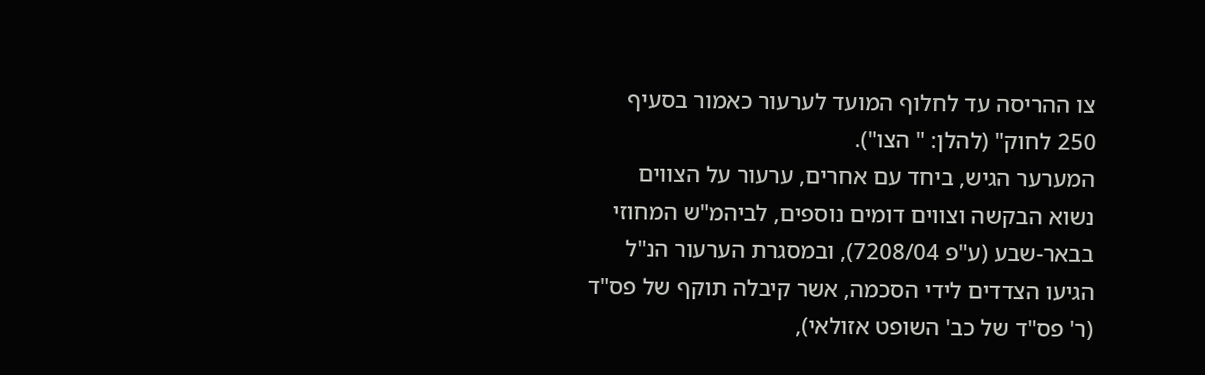צו ההריסה עד לחלוף המועד לערעור כאמור בסעיף 250 לחוק" (להלן: " הצו").
המערער הגיש, ביחד עם אחרים, ערעור על הצווים נשוא הבקשה וצווים דומים נוספים, לביהמ"ש המחוזי בבאר-שבע (ע"פ 7208/04), ובמסגרת הערעור הנ"ל הגיעו הצדדים לידי הסכמה, אשר קיבלה תוקף של פס"ד (ר' פס"ד של כב' השופט אזולאי),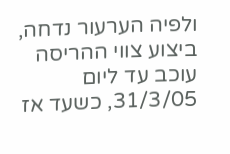ולפיה הערעור נדחה, ביצוע צווי ההריסה עוכב עד ליום 31/3/05, כשעד אז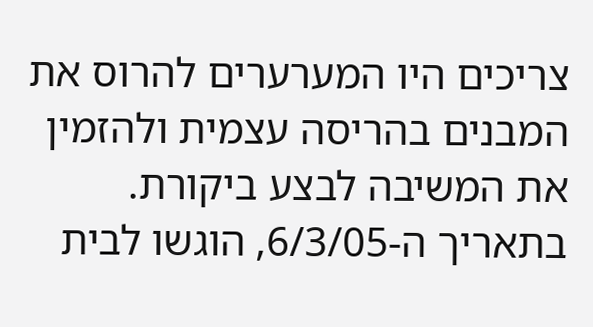צריכים היו המערערים להרוס את המבנים בהריסה עצמית ולהזמין את המשיבה לבצע ביקורת.
בתאריך ה-6/3/05, הוגשו לבית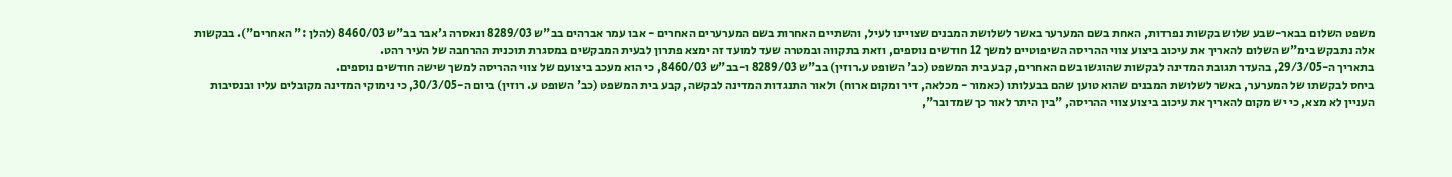משפט השלום בבאר-שבע שלוש בקשות נפרדות, האחת בשם המערער באשר לשלושת המבנים שצויינו לעיל, והשתיים האחרות בשם המערערים האחרים - אבו עמר אברהים בב"ש 8289/03 ונאסרה ג'אבר בב"ש 8460/03 (להלן :" האחרים"). בבקשות אלה נתבקש בימ"ש השלום להאריך את עיכוב ביצוע צווי ההריסה השיפוטיים למשך 12 חודשים נוספים, וזאת בתקווה ובמטרה שעד למועד זה ימצא פתרון לבעית המבקשים במסגרת תוכנית ההרחבה של העיר רהט.
בתאריך ה-29/3/05, בהעדר תגובת המדינה לבקשות שהוגשו בשם האחרים, קבע בית המשפט (כב' השופט ע.רוזין) בב"ש 8289/03 ו-בב"ש 8460/03, כי הוא מעכב ביצועם של צווי ההריסה למשך שישה חודשים נוספים.
ביחס לבקשתו של המערער, באשר לשלושת המבנים שהוא טוען שהם בבעלותו (כאמור - מכלאה, דיר ומקום ארוח) ולאור התנגדות המדינה לבקשה, קבע בית המשפט (כב' השופט ע. רוזין) ביום ה-30/3/05, כי נימוקי המדינה מקובלים עליו ובנסיבות העניין לא מצא, כי יש מקום להאריך את עיכוב ביצוע צווי ההריסה, "בין היתר לאור כך שמדובר",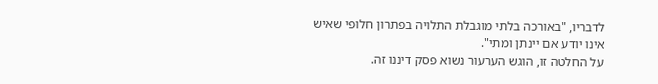לדבריו, "באורכה בלתי מוגבלת התלויה בפתרון חלופי שאיש אינו יודע אם יינתן ומתי".
על החלטה זו, הוגש הערעור נשוא פסק דיננו זה.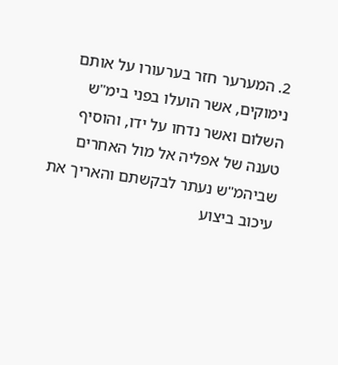2. המערער חזר בערעורו על אותם נימוקים, אשר הועלו בפני בימ"ש השלום ואשר נדחו על ידו, והוסיף טענה של אפליה אל מול האחרים שביהמ"ש נעתר לבקשתם והאריך את עיכוב ביצוע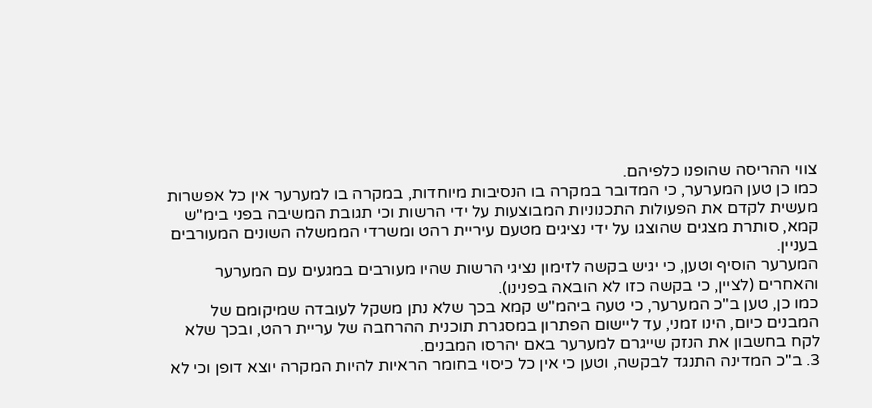צווי ההריסה שהופנו כלפיהם.
כמו כן טען המערער, כי המדובר במקרה בו הנסיבות מיוחדות, במקרה בו למערער אין כל אפשרות מעשית לקדם את הפעולות התכנוניות המבוצעות על ידי הרשות וכי תגובת המשיבה בפני בימ"ש קמא, סותרת מצגים שהוצגו על ידי נציגים מטעם עיריית רהט ומשרדי הממשלה השונים המעורבים בעניין.
המערער הוסיף וטען, כי יגיש בקשה לזימון נציגי הרשות שהיו מעורבים במגעים עם המערער והאחרים (לציין, כי בקשה כזו לא הובאה בפנינו).
כמו כן, טען ב"כ המערער, כי טעה ביהמ"ש קמא בכך שלא נתן משקל לעובדה שמיקומם של המבנים כיום, הינו זמני, עד ליישום הפתרון במסגרת תוכנית ההרחבה של עריית רהט, ובכך שלא לקח בחשבון את הנזק שייגרם למערער באם יהרסו המבנים.
3. ב"כ המדינה התנגד לבקשה, וטען כי אין כל כיסוי בחומר הראיות להיות המקרה יוצא דופן וכי לא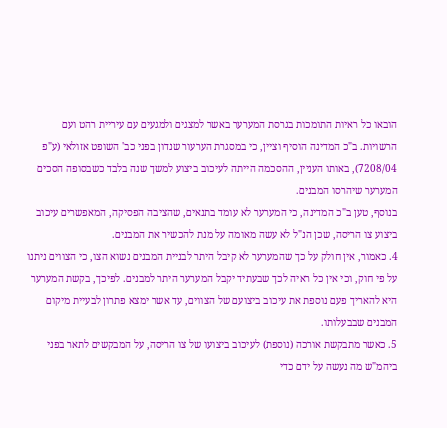הובאו כל ראיות התומכות בגרסת המערער באשר למצגים ולמגעים עם עיריית רהט ועם הרשויות. ב"כ המדינה הוסיף וציין, כי במסגרת הערעור שנדון בפני כב' השופט אזולאי (ע"פ 7208/04), באותו העניין, ההסכמה הייתה לעיכוב ביצוע למשך שנה בלבד כשבסופה הסכים המערער שיהרסו המבנים.
בנוסף, טען ב"כ המדינה, כי המערער לא עומד בתנאים, שהציבה הפסיקה, המאפשרים עיכוב ביצוע צו הריסה, שכן הנ"ל לא עשה מאומה על מנת להכשיר את המבנים.
4. כאמור, אין חולק על כך שהמערער לא קיבל היתר לבניית המבנים נשוא הצו, כי הצווים ניתנו על פי חוק, וכי אין כל ראיה לכך שבעתיד יקבל המערער היתר למבנים. לפיכך, בקשת המערער היא להאריך פעם נוספת את עיכוב ביצועם של הצווים, עד אשר ימצא פתרון לבעיית מיקום המבנים שבבעלותו.
5. כאשר מתבקשת אורכה (נוספת) לעיכוב ביצועו של צו הריסה, על המבקשים לתאר בפני ביהמ"ש מה נעשה על ידם כדי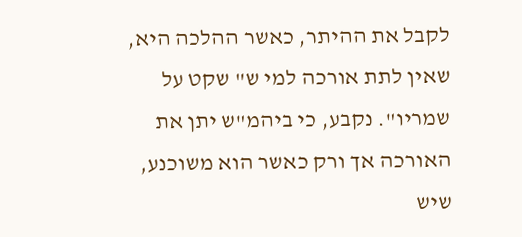לקבל את ההיתר, כאשר ההלכה היא, שאין לתת אורכה למי ש" שקט על שמריו". נקבע, כי ביהמ"ש יתן את האורכה אך ורק כאשר הוא משוכנע, שיש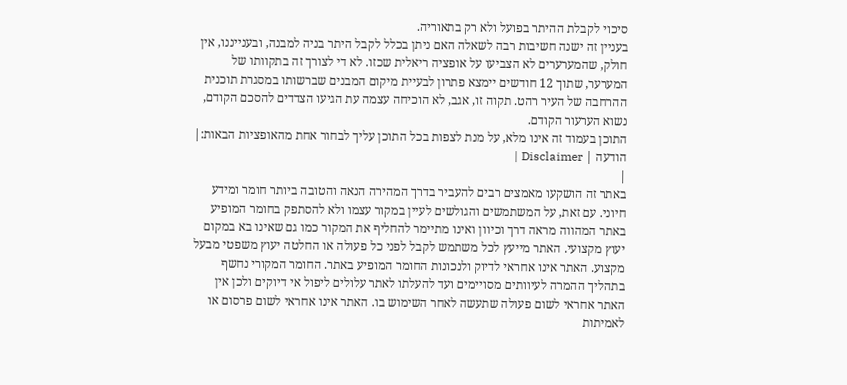סיכוי לקבלת ההיתר בפועל ולא רק בתאוריה.
בעניין זה ישנה חשיבות רבה לשאלה האם ניתן בכלל לקבל היתר בניה למבנה, ובענייננו, אין חולק, שהמערערים לא הצביעו על אופציה ריאלית שכזו. לא די לצורך זה בתקוותו של המערער, שתוך 12 חודשים יימצא פתרון לבעיית מיקום המבנים שברשותו במסגרת תוכנית ההרחבה של העיר רהט. תקוה זו, אגב, לא הוכיחה עצמה עת הגיעו הצדדים להסכם הקודם, נשוא הערעור הקודם.
התוכן בעמוד זה אינו מלא, על מנת לצפות בכל התוכן עליך לבחור אחת מהאופציות הבאות:| הודעה | Disclaimer |
|
באתר זה הושקעו מאמצים רבים להעביר בדרך המהירה הנאה והטובה ביותר חומר ומידע חיוני. עם זאת, על המשתמשים והגולשים לעיין במקור עצמו ולא להסתפק בחומר המופיע באתר המהווה מראה דרך וכיוון ואינו מתיימר להחליף את המקור כמו גם שאינו בא במקום יעוץ מקצועי. האתר מייעץ לכל משתמש לקבל לפני כל פעולה או החלטה יעוץ משפטי מבעל מקצוע. האתר אינו אחראי לדיוק ולנכונות החומר המופיע באתר. החומר המקורי נחשף בתהליך ההמרה לעיוותים מסויימים ועד להעלתו לאתר עלולים ליפול אי דיוקים ולכן אין האתר אחראי לשום פעולה שתעשה לאחר השימוש בו. האתר אינו אחראי לשום פרסום או לאמיתות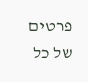פרטים של כל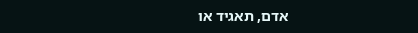אדם, תאגיד או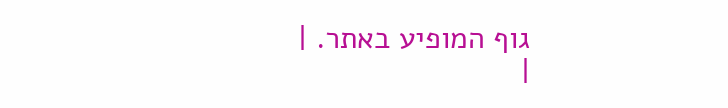גוף המופיע באתר. |
|